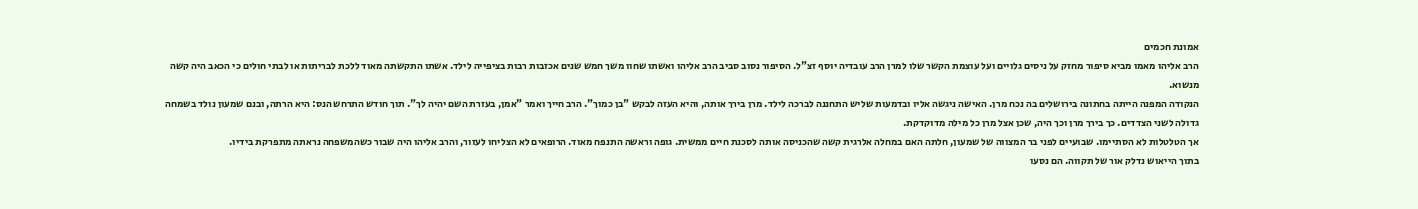אמונת חכמים
הרב אליהו מאמו מביא סיפור מחזק על ניסים גלויים ועל עוצמת הקשר שלו למרן הרב עובדיה יוסף זצ"ל. הסיפור נסוב סביב הרב אליהו ואשתו שחוו משך חמש שנים אכזבות רבות בציפייה לילד. אשתו התקשתה מאוד ללכת לבריתות או לבתי חולים כי הכאב היה קשה מנשוא.
הנקודה המפנה הייתה בחתונה בירושלים בה נכח מרן. האישה ניגשה אליו ובדמעות שליש התחננה לברכה לילד. מרן בירך אותה, והיא העזה לבקש "בן כמוך". הרב חייך ואמר "אמן, בעזרת השם יהיה לך". תוך חודש התרחש הנס: היא הרתה, ובנם שמעון נולד בשמחה גדולה לשני הצדדים. כך בירך מרן וכך היה, שכן אצל מרן כל מילה מדוקדקת.
אך הטלטלות לא הסתיימו. שבועיים לפני בר המצווה של שמעון, חלתה האם במחלה אלרגית קשה שהכניסה אותה לסכנת חיים ממשית. גופה וראשה התנפח מאוד. הרופאים לא הצליחו לעזור, והרב אליהו היה שבור כשהמשפחה נראתה מתפרקת בידיו.
בתוך הייאוש נדלק אור של תקווה. הם נסעו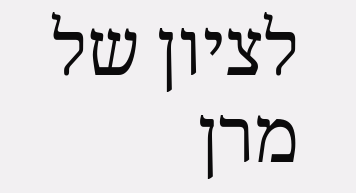לציון של מרן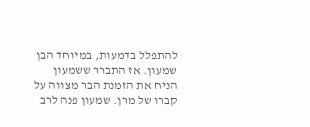להתפלל בדמעות, במיוחד הבן שמעון. אז התברר ששמעון הניח את הזמנת הבר מצווה על קברו של מרן. שמעון פנה לרב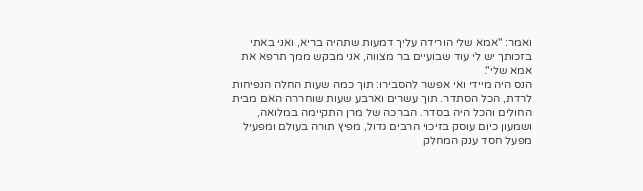ואמר: "אמא שלי הורידה עליך דמעות שתהיה בריא, ואני באתי בזכותך יש לי עוד שבועיים בר מצווה, אני מבקש ממך תרפא את אמא שלי".
הנס היה מיידי ואי אפשר להסבירו: תוך כמה שעות החלה הנפיחות לרדת, הכל הסתדר. תוך עשרים וארבע שעות שוחררה האם מבית החולים והכל היה בסדר. הברכה של מרן התקיימה במלואה, ושמעון כיום עוסק בזיכוי הרבים גדול, מפיץ תורה בעולם ומפעיל מפעל חסד ענק המחלק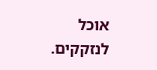אוכל לנזקקים.